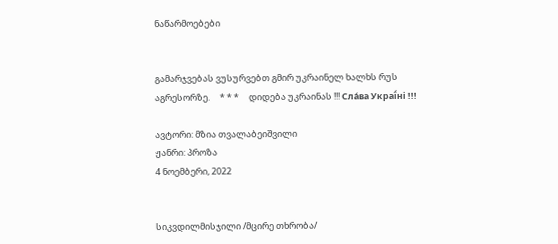ნაწარმოებები


გამარჯვებას ვუსურვებთ გმირ უკრაინელ ხალხს რუს აგრესორზე.     * * *     დიდება უკრაინას !!! Сла́ва Украї́ні !!!

ავტორი: მზია თვალაბეიშვილი
ჟანრი: პროზა
4 ნოემბერი, 2022


სიკვდილმისჯილი /მცირე თხრობა/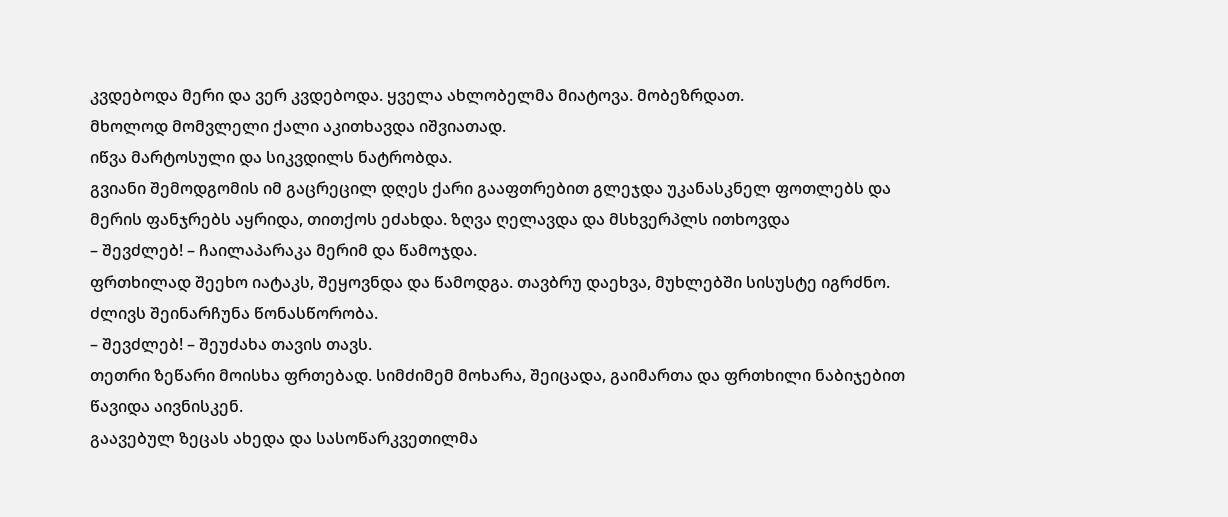კვდებოდა მერი და ვერ კვდებოდა. ყველა ახლობელმა მიატოვა. მობეზრდათ.
მხოლოდ მომვლელი ქალი აკითხავდა იშვიათად.
იწვა მარტოსული და სიკვდილს ნატრობდა.
გვიანი შემოდგომის იმ გაცრეცილ დღეს ქარი გააფთრებით გლეჯდა უკანასკნელ ფოთლებს და მერის ფანჯრებს აყრიდა, თითქოს ეძახდა. ზღვა ღელავდა და მსხვერპლს ითხოვდა
– შევძლებ! – ჩაილაპარაკა მერიმ და წამოჯდა.
ფრთხილად შეეხო იატაკს, შეყოვნდა და წამოდგა. თავბრუ დაეხვა, მუხლებში სისუსტე იგრძნო. ძლივს შეინარჩუნა წონასწორობა.
– შევძლებ! – შეუძახა თავის თავს.
თეთრი ზეწარი მოისხა ფრთებად. სიმძიმემ მოხარა, შეიცადა, გაიმართა და ფრთხილი ნაბიჯებით წავიდა აივნისკენ.
გაავებულ ზეცას ახედა და სასოწარკვეთილმა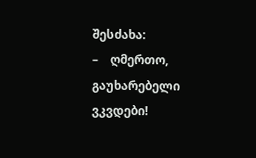შესძახა:
–    ღმერთო, გაუხარებელი ვკვდები!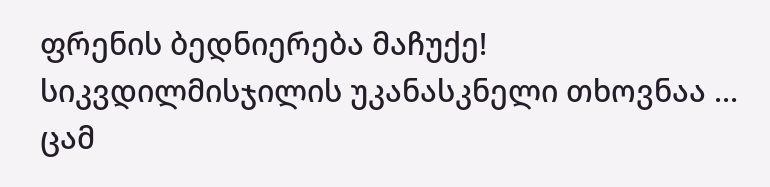ფრენის ბედნიერება მაჩუქე! სიკვდილმისჯილის უკანასკნელი თხოვნაა ...
ცამ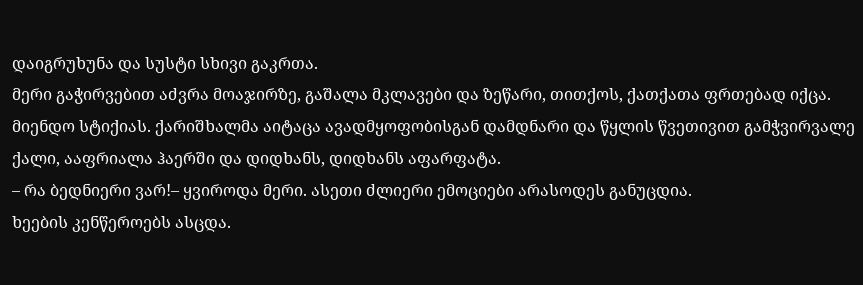დაიგრუხუნა და სუსტი სხივი გაკრთა.
მერი გაჭირვებით აძვრა მოაჯირზე, გაშალა მკლავები და ზეწარი, თითქოს, ქათქათა ფრთებად იქცა. მიენდო სტიქიას. ქარიშხალმა აიტაცა ავადმყოფობისგან დამდნარი და წყლის წვეთივით გამჭვირვალე ქალი, ააფრიალა ჰაერში და დიდხანს, დიდხანს აფარფატა.
– რა ბედნიერი ვარ!– ყვიროდა მერი. ასეთი ძლიერი ემოციები არასოდეს განუცდია.
ხეების კენწეროებს ასცდა.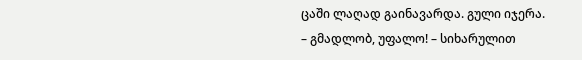ცაში ლაღად გაინავარდა. გული იჯერა.
– გმადლობ, უფალო! – სიხარულით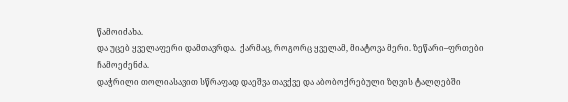წამოიძახა.
და უცებ ყველაფერი დამთავრდა.  ქარმაც, როგორც ყველამ, მიატოვა მერი. ზეწარი–ფრთები ჩამოეძენძა.
დაჭრილი თოლიასავით სწრაფად დაეშვა თავქვე და აბობოქრებული ზღვის ტალღებში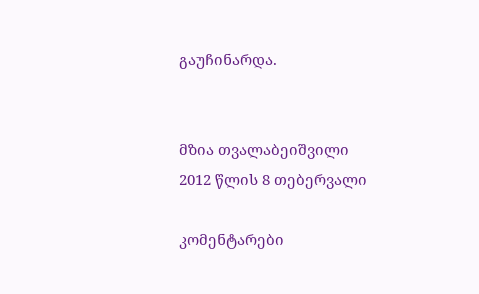გაუჩინარდა.


მზია თვალაბეიშვილი
2012 წლის 8 თებერვალი

კომენტარები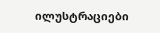ილუსტრაციები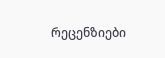რეცენზიები